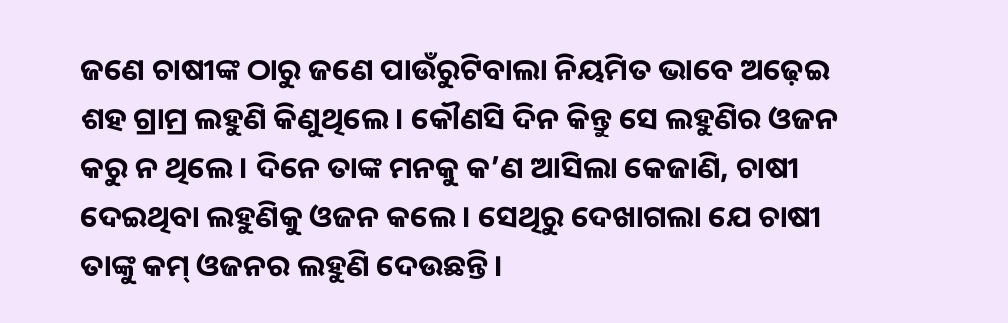ଜଣେ ଚାଷୀଙ୍କ ଠାରୁ ଜଣେ ପାଉଁରୁଟିବାଲା ନିୟମିତ ଭାବେ ଅଢ଼େଇ ଶହ ଗ୍ରାମ୍ର ଲହୁଣି କିଣୁଥିଲେ। କୌଣସି ଦିନ କିନ୍ତୁ ସେ ଲହୁଣିର ଓଜନ କରୁ ନ ଥିଲେ। ଦିନେ ତାଙ୍କ ମନକୁ କ’ଣ ଆସିଲା କେଜାଣି, ଚାଷୀ ଦେଇଥିବା ଲହୁଣିକୁ ଓଜନ କଲେ। ସେଥିରୁ ଦେଖାଗଲା ଯେ ଚାଷୀ ତାଙ୍କୁ କମ୍ ଓଜନର ଲହୁଣି ଦେଉଛନ୍ତି।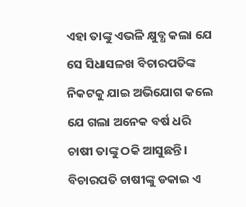ଏହା ତାଙ୍କୁ ଏଭଳି କ୍ଷୁବ୍ଧ କଲା ଯେ ସେ ସିଧାସଳଖ ବିଚାରପତିଙ୍କ ନିକଟକୁ ଯାଇ ଅଭିଯୋଗ କଲେ ଯେ ଗଲା ଅନେକ ବର୍ଷ ଧରି ଚାଷୀ ତାଙ୍କୁ ଠକି ଆସୁଛନ୍ତି।
ବିଚାରପତି ଚାଷୀଙ୍କୁ ଡକାଇ ଏ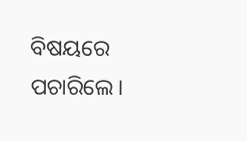ବିଷୟରେ ପଚାରିଲେ।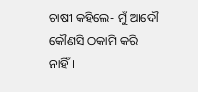ଚାଷୀ କହିଲେ- ମୁଁ ଆଦୌ କୌଣସି ଠକାମି କରି ନାହିଁ।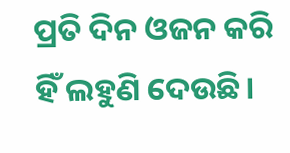ପ୍ରତି ଦିନ ଓଜନ କରି ହିଁ ଲହୁଣି ଦେଉଛି।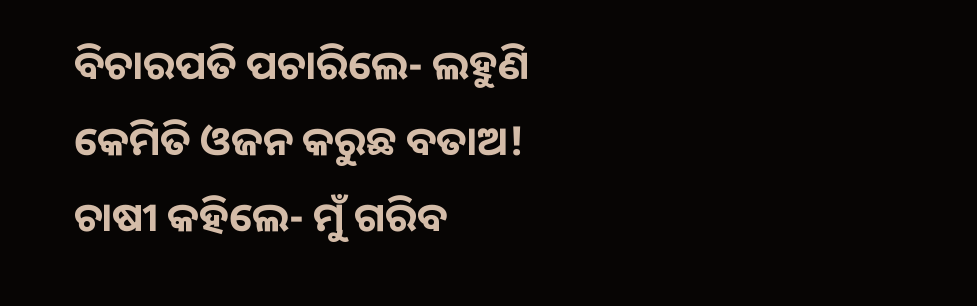ବିଚାରପତି ପଚାରିଲେ- ଲହୁଣି କେମିତି ଓଜନ କରୁଛ ବତାଅ!
ଚାଷୀ କହିଲେ- ମୁଁ ଗରିବ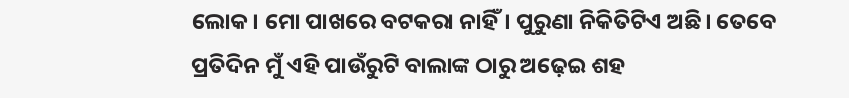ଲୋକ। ମୋ ପାଖରେ ବଟକରା ନାହିଁ। ପୁରୁଣା ନିକିତିଟିଏ ଅଛି। ତେବେ ପ୍ରତିଦିନ ମୁଁ ଏହି ପାଉଁରୁଟି ବାଲାଙ୍କ ଠାରୁ ଅଢ଼େଇ ଶହ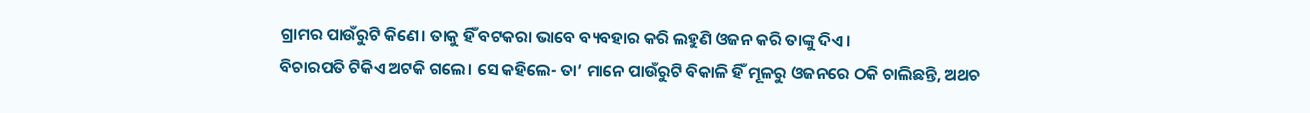ଗ୍ରାମର ପାଉଁରୁଟି କିଣେ। ତାକୁ ହିଁ ବଟକରା ଭାବେ ବ୍ୟବହାର କରି ଲହୁଣି ଓଜନ କରି ତାଙ୍କୁ ଦିଏ।
ବିଚାରପତି ଟିକିଏ ଅଟକି ଗଲେ। ସେ କହିଲେ- ତା’ ମାନେ ପାଉଁରୁଟି ବିକାଳି ହିଁ ମୂଳରୁ ଓଜନରେ ଠକି ଚାଲିଛନ୍ତି, ଅଥଚ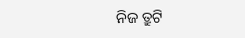ନିଜ ତ୍ରୁଟି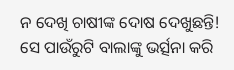ନ ଦେଖି ଚାଷୀଙ୍କ ଦୋଷ ଦେଖୁଛନ୍ତି!
ସେ ପାଉଁରୁଟି ବାଲାଙ୍କୁ ଭର୍ତ୍ସନା କରି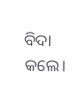ବିଦା କଲେ।